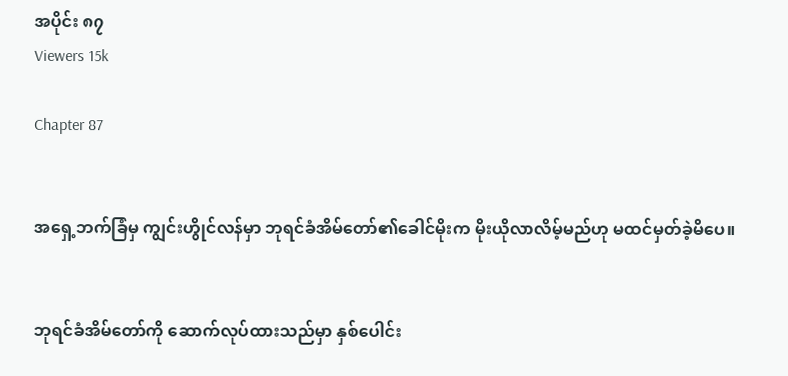အပိုင်း ၈၇
Viewers 15k

Chapter 87


အရှေ့ဘက်ခြံမှ ကျွင်းဟွိုင်လန်မှာ ဘုရင်ခံအိမ်တော်၏ခေါင်မိုးက မိုးယိုလာလိမ့်မည်ဟု မထင်မှတ်ခဲ့မိပေ။


ဘုရင်ခံအိမ်တော်ကို ဆောက်လုပ်ထားသည်မှာ နှစ်ပေါင်း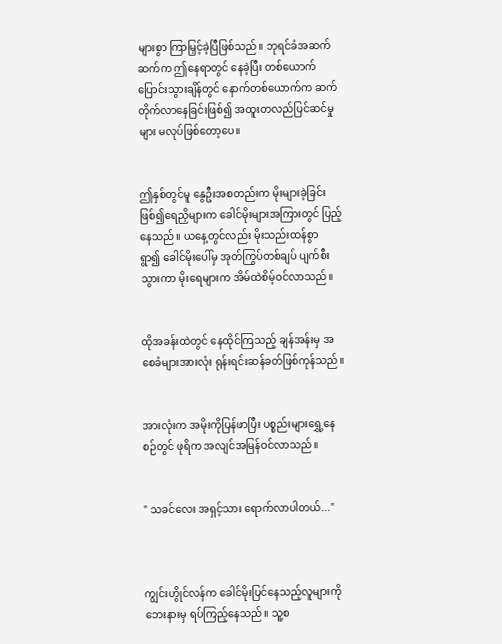များစွာ ကြာမြှင့်ခဲ့ပြီဖြစ်သည်။ ဘုရင်ခံအဆက်ဆက်က ဤနေရာတွင် နေခဲ့ပြီး တစ်ယောက်ပြောင်းသွားချိန်တွင် နောက်တစ်ယောက်က ဆက်တိုက်လာနေခြင်းဖြစ်၍ အထူးတလည်ပြင်ဆင်မှုများ မလုပ်ဖြစ်တော့ပေ။


ဤ‌နှစ်တွင်မူ နွေဦးအစတည်းက မိုးများခဲ့ခြင်းဖြစ်၍ရေညှိများက ခေါင်မိုးများအကြားတွင် ပြည့်နေသည်။ ယနေ့တွင်လည်း မိုးသည်းထန်စွာရွာ၍ ‌ခေါင်မိုးပေါ်မှ အုတ်ကြွပ်တစ်ချပ် ပျက်စီးသွားကာ မိုးရေများက အိမ်ထဲစိမ့်ဝင်လာသည်။


ထိုအခန်းထဲတွင် နေထိုင်ကြသည့် ချန်အန်းမှ အစေခံများအားလုံး ရုန်းရင်းဆန်ခတ်ဖြစ်ကုန်သည်။


အားလုံးက အမိုးကိုပြန်ဖာပြီး ပစ္စည်းများရွှေ့နေစဉ်တွင် ဖုရိက အလျင်အမြန်ဝင်လာသည်။


" သခင်လေး အရှင့်သား ရောက်လာပါတယ်..."



ကျွင်းဟွိုင်လန်က ခေါင်မိုးပြင်နေသည့်လူများကို ဘေးနားမှ ရပ်ကြည့်နေသည်။ သူ့စ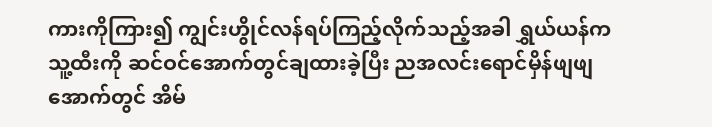ကားကိုကြား၍ ကျွင်းဟွိုင်လန်ရပ်ကြည့်လိုက်သည့်အခါ ရွှယ်ယန်က သူ့ထီးကို ဆင်ဝင်အောက်တွင်ချထားခဲ့ပြီး ညအလင်းရောင်မှိန်ဖျဖျအောက်တွင် အိမ်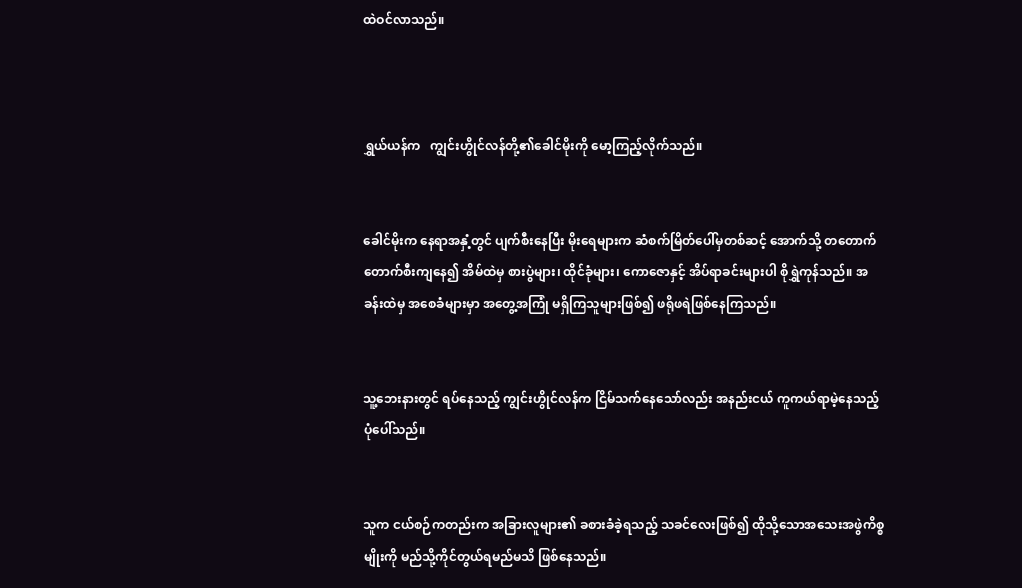ထဲဝင်လာသည်။



ရွှယ်ယန်က   ကျွင်းဟွိုင်လန်တို့၏ခေါင်မိုးကို မော့ကြည့်လိုက်သည်။


ခေါင်မိုးက နေရာအနှံ့တွင် ပျက်စီးနေပြီး မိုးရေများက ဆံစက်မြိတ်ပေါ်မှတစ်ဆင့် အောက်သို့ တတောက်တောက်စီးကျနေ၍ အိမ်ထဲမှ စားပွဲများ၊ ထိုင်ခုံများ၊ ကောဇောနှင့် အိပ်ရာခင်းများပါ စိုရွှဲကုန်သည်။ အခန်းထဲမှ အစေခံများမှာ အတွေ့အကြုံ မရှိကြသူများဖြစ်၍ ဖရိုဖရဲဖြစ်နေကြသည်။


သူ့ဘေးနားတွင် ရပ်နေသည့် ကျွင်းဟွိုင်လန်က ငြိမ်သက်နေသော်လည်း အနည်းငယ် ကူကယ်ရာမဲ့နေသည့်ပုံပေါ်သည်။


သူက ငယ်စဉ်ကတည်းက အခြားလူများ၏ ခစားခံခဲ့ရသည့် သခင်လေးဖြစ်၍ ထိုသို့သောအသေးအဖွဲကိစ္စမျိုးကို မည်သို့ကိုင်တွယ်ရမည်မသိ ဖြစ်နေသည်။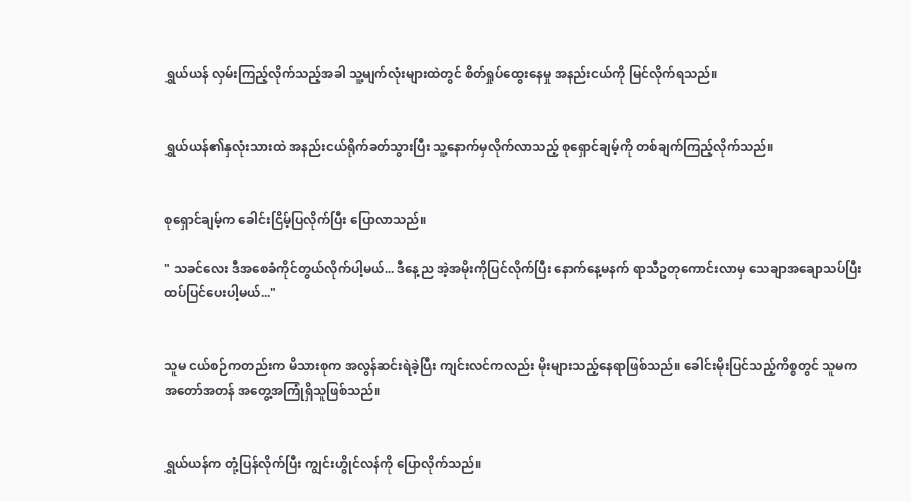ရွှယ်ယန် လှမ်းကြည့်လိုက်သည့်အခါ သူ့မျက်လုံးများထဲတွင် စိတ်ရှုပ်ထွေးနေမှု အနည်းငယ်ကို မြင်လိုက်ရသည်။


ရွှယ်ယန်၏နှလုံးသားထဲ အနည်းငယ်ရိုက်ခတ်သွားပြီး သူ့နောက်မှလိုက်လာသည့် စုရှောင်ချမ့်ကို တစ်ချက်ကြည့်လိုက်သည်။


စုရှောင်ချမ့်က ခေါင်းငြိမ့်ပြလိုက်ပြီး ပြောလာသည်။

" သခင်လေး ဒီအစေခံကိုင်တွယ်လိုက်ပါ့မယ်... ဒီနေ့ည အဲ့အမိုးကိုပြင်လိုက်ပြီး နောက်နေ့မနက် ရာသီဥတုကောင်းလာမှ သေချာအချောသပ်ပြီး ထပ်ပြင်ပေးပါ့မယ်..."


သူမ ငယ်စဉ်ကတည်းက မိသားစုက အလွန်ဆင်းရဲခဲ့ပြီး ကျင်းလင်ကလည်း မိုးများသည့်နေရာဖြစ်သည်။ ခေါင်းမိုးပြင်သည့်ကိစ္စတွင် သူမက အတော်အတန် အတွေ့အကြုံရှိသူဖြစ်သည်။


ရွှယ်ယန်က တုံ့ပြန်လိုက်ပြီး ကျွင်းဟွိုင်လန်ကို ပြောလိုက်သည်။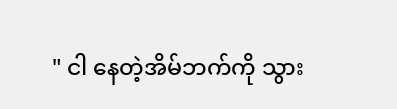" ငါ နေတဲ့အိမ်ဘက်ကို သွား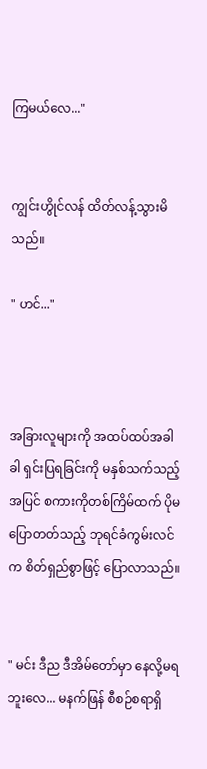ကြမယ်လေ..."


ကျွင်းဟွိုင်လန် ထိတ်လန့်သွားမိသည်။

" ဟင်..."



အခြားလူများကို အထပ်ထပ်အခါခါ ရှင်းပြရခြင်းကို မနှစ်သက်သည့်အပြင် စကားကိုတစ်ကြိမ်ထက် ပိုမပြောတတ်သည့် ဘုရင်ခံကွမ်းလင်က စိတ်ရှည်စွာဖြင့် ပြောလာသည်။


" မင်း ဒီည ဒီအိမ်တော်မှာ နေလို့မရဘူးလေ... မနက်ဖြန် စီစဉ်စရာရှိ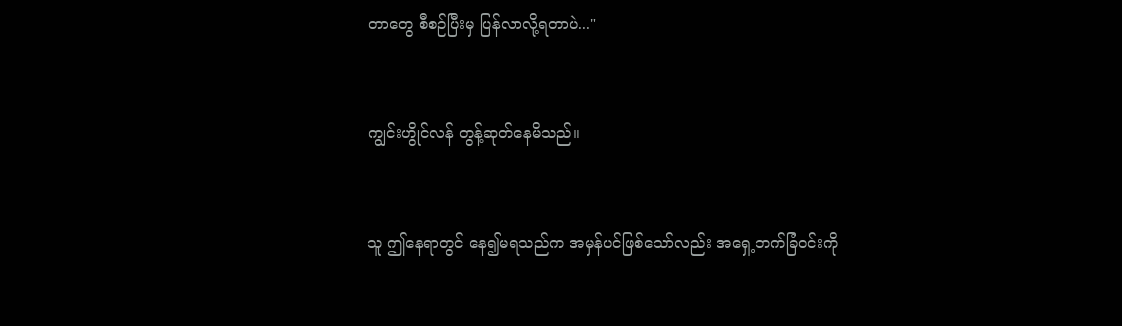တာတွေ စီစဉ်ပြီးမှ ပြန်လာလို့ရတာပဲ..."


ကျွင်းဟွိုင်လန် တွန့်ဆုတ်နေမိသည်။


သူ ဤနေရာတွင် နေ၍မရသည်က အမှန်ပင်ဖြစ်သော်လည်း အရှေ့ဘက်ခြံဝင်းကို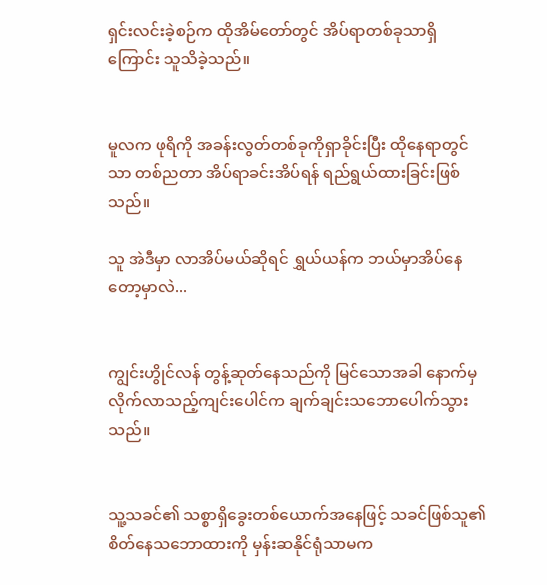ရှင်းလင်းခဲ့စဉ်က ထိုအိမ်တော်တွင် အိပ်ရာတစ်ခုသာရှိကြောင်း သူသိခဲ့သည်။


မူလက ဖုရိကို အခန်းလွတ်တစ်ခုကိုရှာခိုင်းပြီး ထိုနေရာတွင်သာ တစ်ညတာ အိပ်ရာခင်းအိပ်ရန် ရည်ရွယ်ထားခြင်းဖြစ်သည်။

သူ အဲဒီမှာ လာအိပ်မယ်ဆိုရင် ရွှယ်ယန်က ဘယ်မှာအိပ်နေတော့မှာလဲ...


ကျွင်းဟွိုင်လန် တွန့်ဆုတ်နေသည်ကို မြင်သောအခါ နောက်မှလိုက်လာသည့်ကျင်းပေါင်က ချက်ချင်းသဘောပေါက်သွားသည်။


သူ့သခင်၏ သစ္စာရှိခွေးတစ်ယောက်အနေဖြင့် သခင်ဖြစ်သူ၏ စိတ်နေသဘောထားကို မှန်းဆနိုင်ရုံသာမက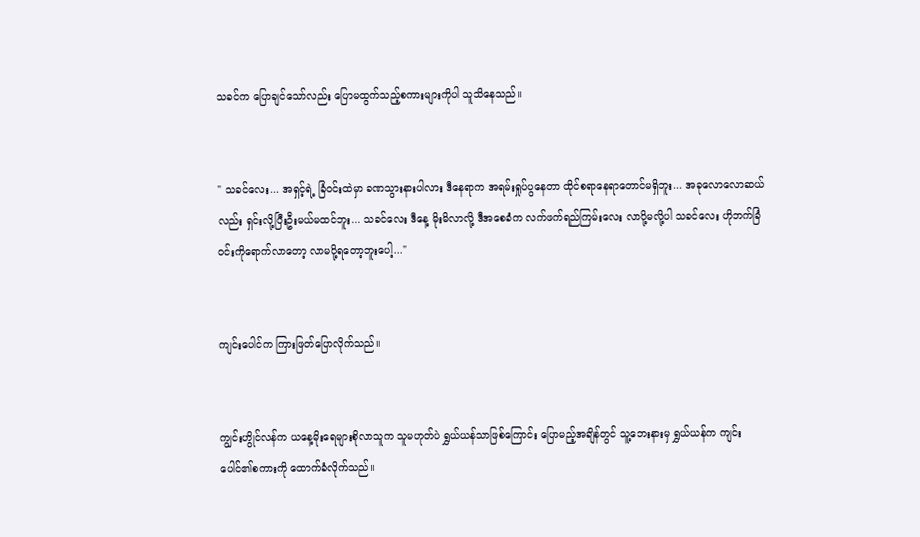သခင်က ပြောချင်သော်လည်း ပြောမထွက်သည့်စကားများကိုပါ သူသိနေသည်။


" သခင်လေး... အရှင့်ရဲ့ ခြံဝင်းထဲမှာ ခဏသွားနားပါလား ဒီနေရာက အရမ်းရှုပ်ပွနေတာ ထိုင်စရာနေရာတောင်မရှိဘူး... အခုလောလောဆယ်လည်း ရှင်းလို့ပြီးဦးမယ်မထင်ဘူး... သခင်လေး ဒီနေ့ မိုးမိလာလို့ ဒီအစေခံက လက်ဖက်ရည်ကြမ်းလေး လာပို့မလို့ပါ သခင်လေး ဟိုဘက်ခြံဝင်းကိုရောက်လာတော့ လာမပို့ရတော့ဘူးပေါ့..."


ကျင်းပေါင်က ကြားဖြတ်ပြောလိုက်သည်။


ကျွင်းဟွိုင်လန်က ယနေ့မိုးရေများစိုလာသူက သူမဟုတ်ပဲ ရွှယ်ယန်သာဖြစ်ကြောင်း ပြောမည့်အချိန်တွင် သူ့ဘေးနားမှ ရွှယ်ယန်က ကျင်းပေါင်၏စကားကို ထောက်ခံလိုက်သည်။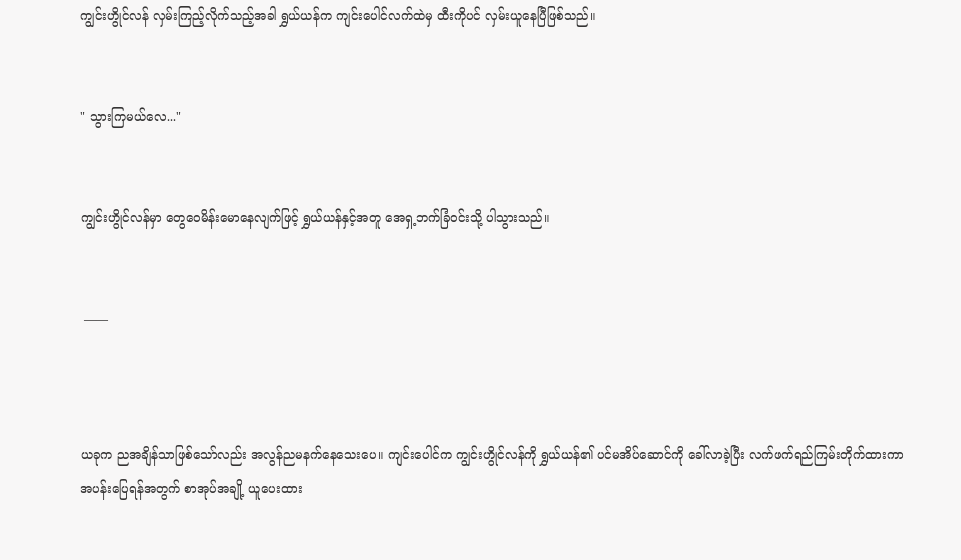ကျွင်းဟွိုင်လန် လှမ်းကြည့်လိုက်သည့်အခါ ရွှယ်ယန်က ကျင်းပေါင်လက်ထဲမှ ထီးကိုပင် လှမ်းယူနေပြီဖြစ်သည်။


" သွားကြမယ်လေ..."


ကျွင်းဟွိုင်လန်မှာ တွေဝေမိန်းမောနေလျက်ဖြင့် ရွှယ်ယန်နှင့်အတူ အေရှ့ဘက်ခြံဝင်းသို့ ပါသွားသည်။


 ——



ယခုက ညအချိန်သာဖြစ်သော်လည်း အလွန်ညမနက်နေသေးပေ။ ကျင်းပေါင်က ကျွင်းဟွိုင်လန်ကို ရွှယ်ယန်၏ ပင်မအိပ်ဆောင်ကို ခေါ်လာခဲ့ပြီး လက်ဖက်ရည်ကြမ်းတိုက်ထားကာ အပန်းပြေရန်အတွက် စာအုပ်အချို့ ယူပေးထား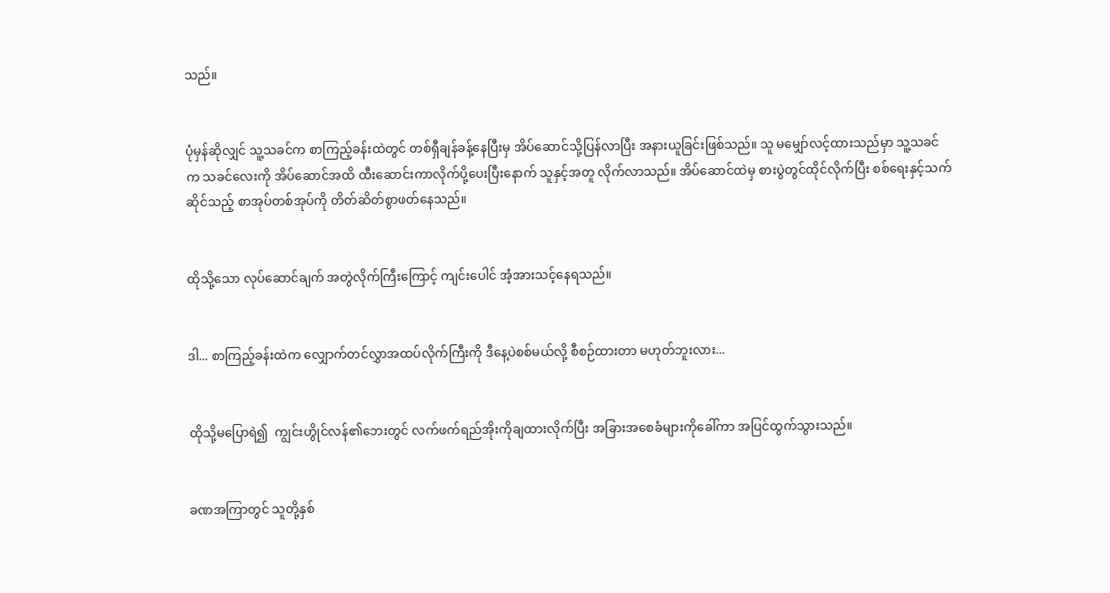သည်။


ပုံမှန်ဆိုလျှင် သူ့သခင်က စာကြည့်ခန်းထဲတွင် တစ်ရှီချန်ခန့်နေပြီးမှ အိပ်ဆောင်သို့ပြန်လာပြီး အနားယူခြင်းဖြစ်သည်။ သူ မမျှော်လင့်ထားသည်မှာ သူ့သခင်က သခင်လေးကို အိပ်ဆောင်အထိ ထီးဆောင်းကာလိုက်ပို့ပေးပြီးနောက် သူနှင့်အတူ လိုက်လာသည်။ အိပ်ဆောင်ထဲမှ စားပွဲတွင်ထိုင်လိုက်ပြီး စစ်ရေးနှင့်သက်ဆိုင်သည့် စာအုပ်တစ်အုပ်ကို တိတ်ဆိတ်စွာဖတ်နေသည်။


ထိုသို့သော လုပ်ဆောင်ချက် အတွဲလိုက်ကြီးကြောင့် ကျင်းပေါင် အံ့အားသင့်နေရသည်။


ဒါ... စာကြည့်ခန်းထဲက လျှောက်တင်လွှာအထပ်လိုက်ကြီးကို ဒီနေ့ပဲစစ်မယ်လို့ စီစဉ်ထားတာ မဟုတ်ဘူးလား...


ထိုသို့မပြောရဲ၍  ကျွင်းဟွိုင်လန်၏ဘေးတွင် လက်ဖက်ရည်အိုးကိုချထားလိုက်ပြီး အခြားအစေခံများကိုခေါ်ကာ အပြင်ထွက်သွားသည်။


ခဏအကြာတွင် သူတို့နှစ်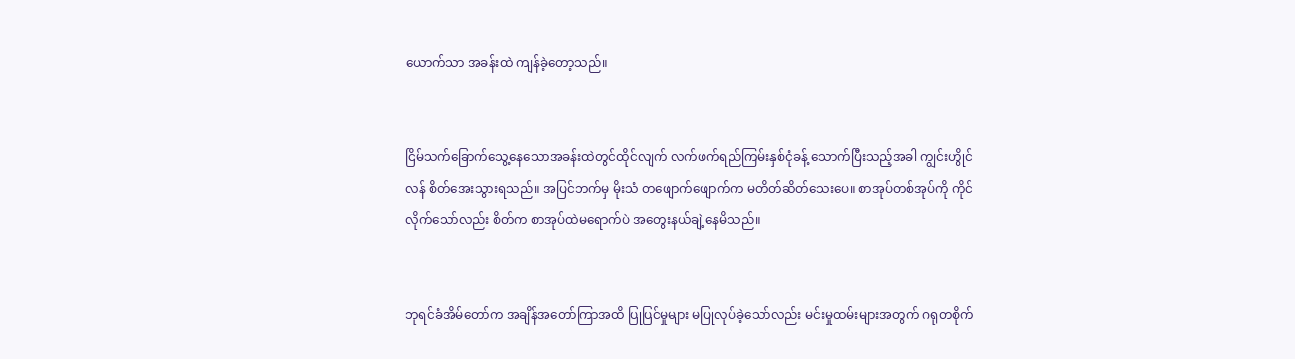ယောက်သာ အခန်းထဲ ကျန်ခဲ့တော့သည်။


ငြိမ်သက်ခြောက်သွေ့နေသောအခန်းထဲတွင်ထိုင်လျက် လက်ဖက်ရည်ကြမ်းနှစ်ငုံခန့် သောက်ပြီးသည့်အခါ ကျွင်းဟွိုင်လန် စိတ်အေးသွားရသည်။ အပြင်ဘက်မှ မိုးသံ တဖျောက်ဖျောက်က မတိတ်ဆိတ်သေးပေ။ စာအုပ်တစ်အုပ်ကို ကိုင်လိုက်သော်လည်း စိတ်က စာအုပ်ထဲမရောက်ပဲ အတွေးနယ်ချဲ့နေမိသည်။


ဘုရင်ခံအိမ်တော်က အချိန်အတော်ကြာအထိ ပြုပြင်မှုများ မပြုလုပ်ခဲ့သော်လည်း မင်းမှုထမ်းများအတွက် ဂရုတစိုက်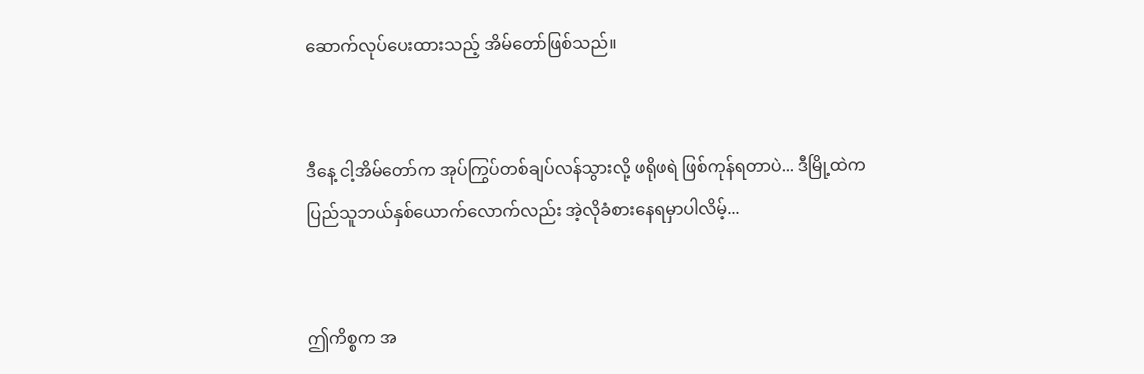ဆောက်လုပ်ပေးထားသည့် အိမ်တော်ဖြစ်သည်။


ဒီနေ့ ငါ့အိမ်တော်က အုပ်ကြွပ်တစ်ချပ်လန်သွားလို့ ဖရိုဖရဲ ဖြစ်ကုန်ရတာပဲ... ဒီမြို့ထဲက ပြည်သူဘယ်နှစ်ယောက်လောက်လည်း အဲ့လိုခံစားနေရမှာပါလိမ့်...


ဤကိစ္စက အ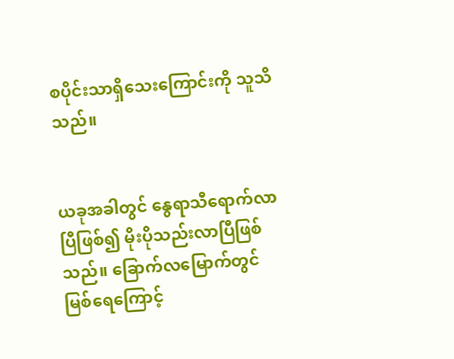စပိုင်းသာရှိသေးကြောင်းကို သူသိသည်။


ယခုအခါတွင် နွေရာသီရောက်လာပြီဖြစ်၍ မိုးပိုသည်းလာပြီဖြစ်သည်။ ခြောက်လမြောက်တွင် မြစ်ရေကြောင့်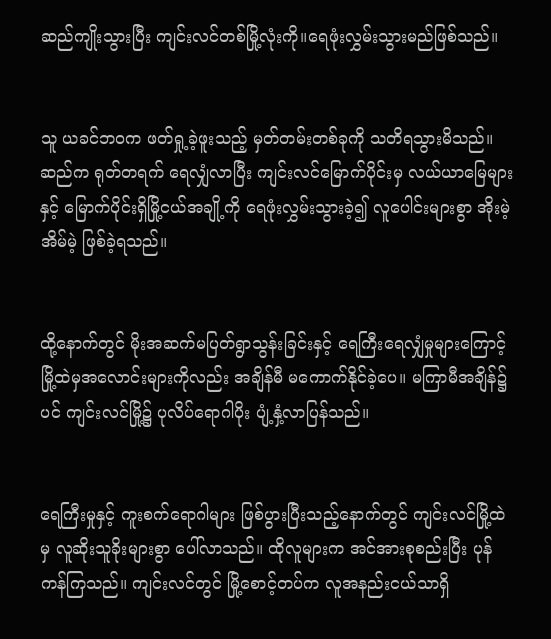ဆည်ကျိုးသွားပြီး ကျင်းလင်တစ်မြို့လုံးကို။ရေဖုံးလွှမ်းသွားမည်ဖြစ်သည်။


သူ ယခင်ဘဝက ဖတ်ရှု့ခဲ့ဖူးသည့် မှတ်တမ်းတစ်ခုကို သတိရသွားမိသည်။ ဆည်က ရုတ်တရက် ရေလျှံလာပြီး ကျင်းလင်မြောက်ပိုင်းမှ လယ်ယာမြေများနှင့် မြောက်ပိုင်းရှိမြို့ငယ်အချို့ကို ရေဖုံးလွှမ်းသွားခဲ့၍ လူပေါင်းများစွာ အိုးမဲ့အိမ်မဲ့ ဖြစ်ခဲ့ရသည်။


ထို့နောက်တွင် မိုးအဆက်မပြတ်ရွာသွန်းခြင်းနှင့် ရေကြီးရေလျှံမှုများကြောင့် မြို့ထဲမှအလောင်းများကိုလည်း အချိန်မီ မကောက်နိုင်ခဲ့ပေ။ မကြာမီအချိန်၌ပင် ကျင်းလင်မြို့၌ ပုလိပ်ရောဂါပိုး ပျံ့နှံ့လာပြန်သည်။


ရေကြီးမှုနှင့် ‌ကူးစက်ရောဂါများ ဖြစ်ပွားပြီးသည့်နောက်တွင် ကျင်းလင်မြို့ထဲမှ လူဆိုးသူခိုးများစွာ ပေါ်လာသည်။ ထိုလူများက အင်အားစုစည်းပြီး ပုန်ကန်ကြသည်။ ကျင်းလင်တွင် မြို့စောင့်တပ်က လူအနည်းငယ်သာရှိ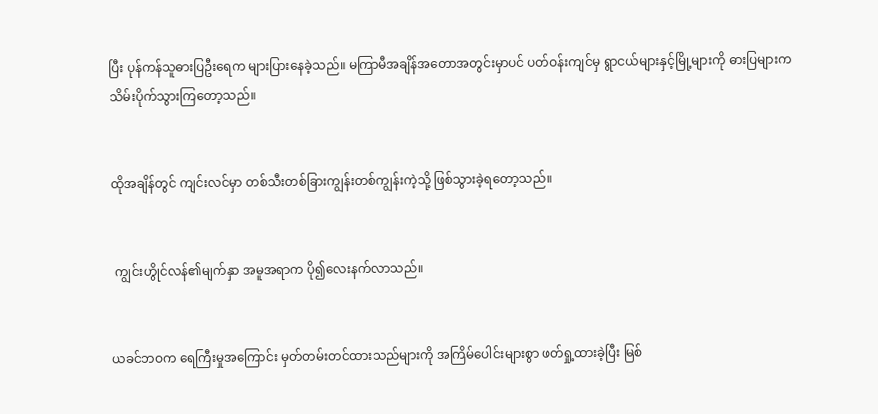ပြီး ပုန်ကန်သူဓားပြဦးရေက များပြားနေခဲ့သည်။ မကြာမီအချိန်အတောအတွင်းမှာပင် ပတ်ဝန်းကျင်မှ ရွာငယ်များနှင့်မြို့များကို ဓားပြများက သိမ်းပိုက်သွားကြတော့သည်။


ထိုအချိန်တွင် ကျင်းလင်မှာ တစ်သီးတစ်ခြားကျွန်းတစ်ကျွန်းကဲ့သို့ ဖြစ်သွားခဲ့ရတော့သည်။


 ကျွင်းဟွိုင်လန်၏မျက်နှာ အမူအရာက ပို၍လေးနက်လာသည်။


ယခင်ဘဝက ရေကြီးမှု‌အကြောင်း မှတ်တမ်းတင်ထားသည်များကို အကြိမ်ပေါင်းများစွာ ဖတ်ရှု့ထားခဲ့ပြီး မြစ်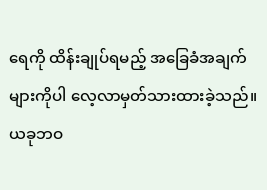ရေကို ထိန်းချုပ်ရမည့် အခြေခံအချက်များကိုပါ လေ့လာမှတ်သားထားခဲ့သည်။ ယခုဘဝ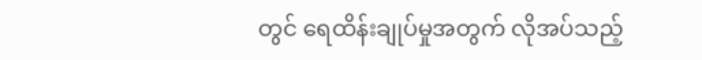တွင် ရေထိန်းချုပ်မှုအတွက် လိုအပ်သည့်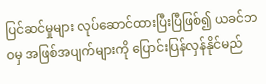ပြင်ဆင်မှုများ လုပ်ဆောင်ထားပြီးပြီဖြစ်၍ ယခင်ဘဝမှ အဖြစ်အပျက်များကို ပြောင်းပြန်လှန်နိုင်မည်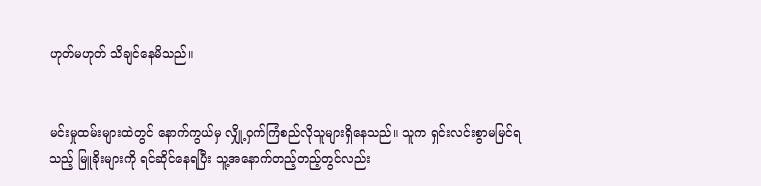ဟုတ်မဟုတ် သိချင်နေမိသည်။


မင်းမှုထမ်းများထဲတွင် နောက်ကွယ်မှ လျှို့ဝှက်ကြံစည်လိုသူများရှိနေသည်။ သူက ရှင်းလင်းစွာမမြင်ရသည့် မြူခိုးများကို ရင်ဆိုင်နေရပြီး သူ့အနောက်တည့်တည့်တွင်လည်း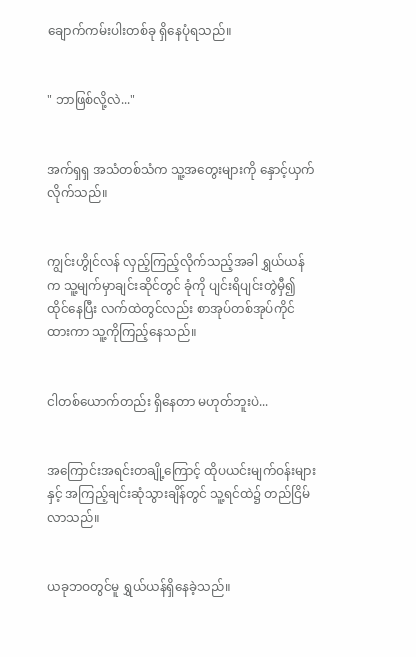ချောက်ကမ်းပါးတစ်ခု ရှိနေပုံရသည်။


" ဘာဖြစ်လို့လဲ..."


အက်ရှရှ အသံတစ်သံက သူ့အတွေးများကို နှောင့်ယှက်လိုက်သည်။


ကျွင်းဟွိုင်လန် လှည့်ကြည့်လိုက်သည့်အခါ ရွှယ်ယန်က သူ့မျက်မှာချင်းဆိုင်တွင် ခုံကို ပျင်းရိပျင်းတွဲမှီ၍ထိုင်နေပြီး လက်ထဲတွင်လည်း စာအုပ်တစ်အုပ်ကိုင်ထားကာ သူ့ကိုကြည့်နေသည်။


ငါတစ်ယောက်တည်း ရှိနေတာ မဟုတ်ဘူးပဲ...


အကြောင်းအရင်းတချို့ကြောင့် ထိုပယင်း‌မျက်ဝန်းများနှင့် အကြည့်ချင်းဆုံသွားချိန်တွင် သူ့ရင်ထဲ၌ တည်ငြိမ်လာသည်။


ယခုဘဝတွင်မူ ရွှယ်ယန်ရှိနေခဲ့သည်။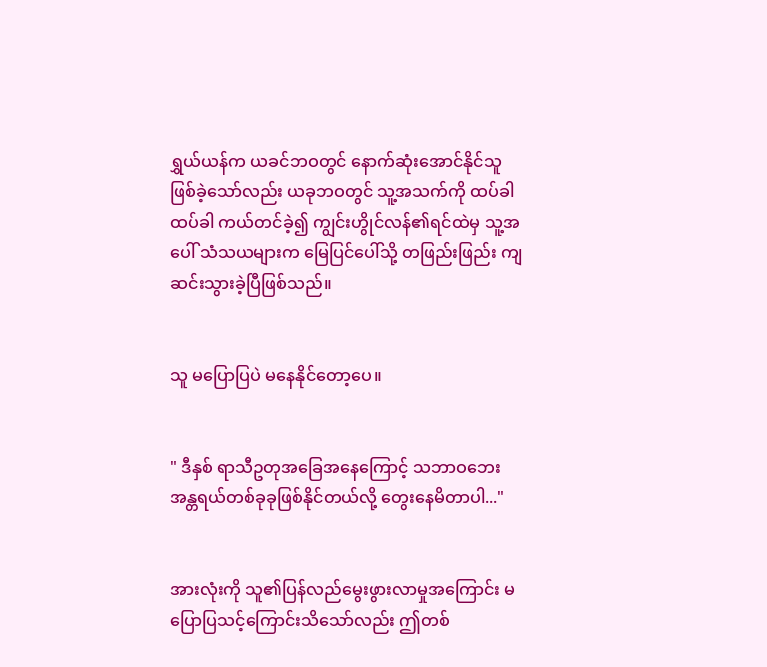ရွှယ်ယန်က ယခင်ဘဝတွင် နောက်ဆုံးအောင်နိုင်သူဖြစ်ခဲ့သော်လည်း ယခုဘဝတွင် သူ့အသက်ကို ထပ်ခါထပ်ခါ ကယ်တင်ခဲ့၍ ကျွင်းဟွိုင်လန်၏ရင်ထဲမှ သူ့အပေါ် သံသယများက မြေပြင်ပေါ်သို့ တဖြည်းဖြည်း ကျဆင်းသွားခဲ့ပြီဖြစ်သည်။


သူ မပြောပြပဲ မနေနိုင်တော့ပေ။


" ဒီနှစ် ရာသီဥတုအခြေအနေကြောင့် သဘာဝဘေးအန္တရယ်တစ်ခုခုဖြစ်နိုင်တယ်လို့ တွေးနေမိတာပါ..."


အားလုံးကို သူ၏ပြန်လည်မွေးဖွားလာမှုအကြောင်း မပြောပြသင့်ကြောင်းသိသော်လည်း ဤတစ်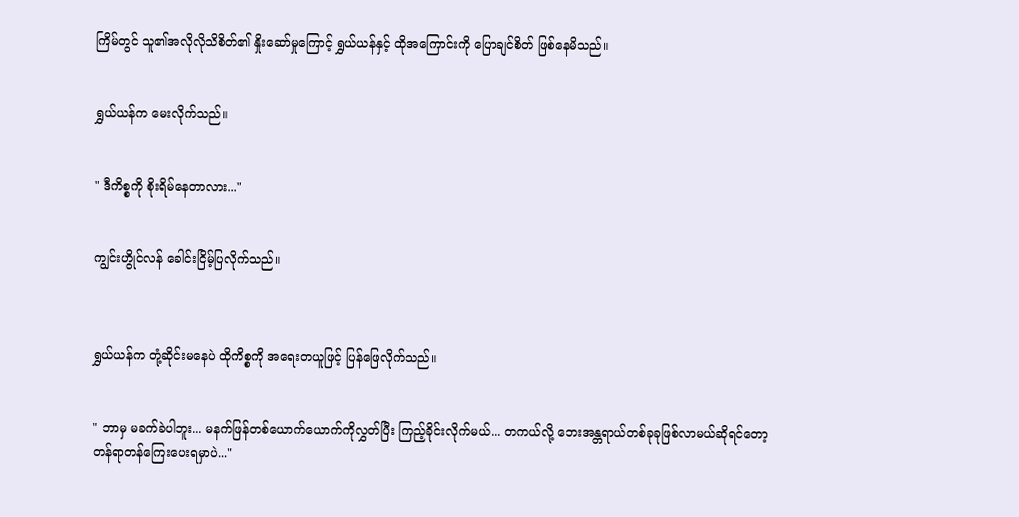ကြိမ်တွင် သူ၏အလိုလိုသိစိတ်၏ နှိုးဆော်မှုကြောင့် ရွှယ်ယန်နှင့် ထိုအကြောင်းကို ပြောချင်စိတ် ဖြစ်နေမိသည်။


ရွှယ်ယန်က မေးလိုက်သည်။


" ဒီကိစ္စကို စိုးရိမ်နေတာလား..."


ကျွင်းဟွိုင်လန် ခေါင်းငြိမ့်ပြလိုက်သည်။



ရွှယ်ယန်က တုံ့ဆိုင်းမနေပဲ ထိုကိစ္စကို အရေးတယူဖြင့်‌ ပြန်ဖြေလိုက်သည်။


" ဘာမှ မခက်ခဲပါဘူး... မနက်ဖြန်တစ်ယောက်ယောက်ကိုလွှတ်ပြီး ကြည့်ခိုင်းလိုက်မယ်... တကယ်လို့ ဘေးအန္တရာယ်တစ်ခုခုဖြစ်လာမယ်ဆိုရင်တော့ တန်ရာတန်ကြေးပေးရမှာပဲ..."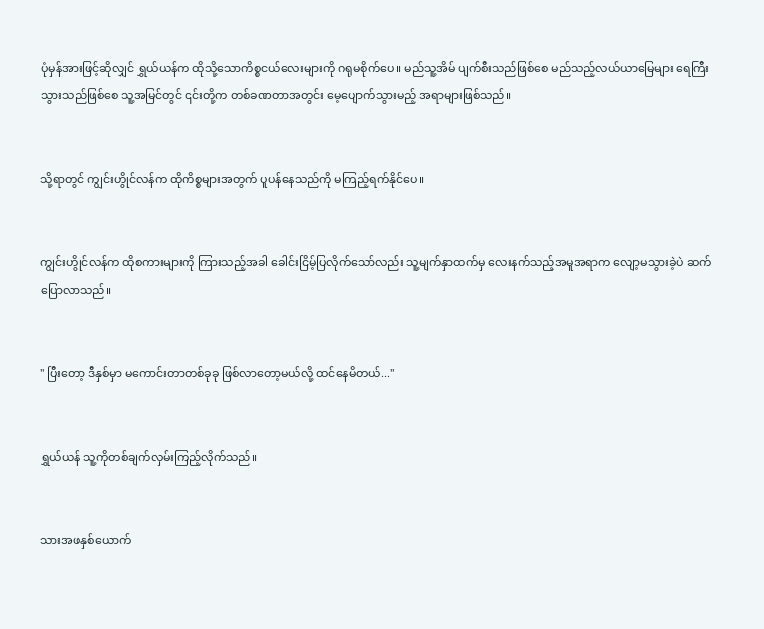ပုံမှန်အားဖြင့်ဆိုလျှင် ရွှယ်ယန်က ထိုသို့သောကိစ္စငယ်လေးများကို ဂရုမစိုက်ပေ။ မည်သူ့အိမ် ပျက်စီးသည်ဖြစ်စေ မည်သည့်လယ်ယာမြေများ ရေကြီးသွားသည်ဖြစ်စေ သူ့အမြင်တွင် ၎င်းတို့က တစ်ခဏတာအတွင်း မေ့ပျောက်သွားမည့် အရာများဖြစ်သည်။


သို့ရာတွင် ကျွင်းဟွိုင်လန်က ထိုကိစ္စများအတွက် ပူပန်နေသည်ကို မကြည့်ရက်နိုင်ပေ။


ကျွင်းဟွိုင်လန်က ထိုစကားများကို ကြားသည့်အခါ ခေါင်းငြိမ့်ပြလိုက်သော်လည်း သူ့မျက်နှာထက်မှ လေးနက်သည့်အမူအရာက လျော့မသွားခဲ့ပဲ ဆက်ပြောလာသည်။


" ပြီးတော့ ဒီနှစ်မှာ မကောင်းတာတစ်ခုခု ဖြစ်လာ‌တော့မယ်လို့ ထင်နေမိတယ်..."


ရွှယ်ယန် သူ့ကိုတစ်ချက်လှမ်းကြည့်လိုက်သည်။


သားအဖနှစ်ယောက်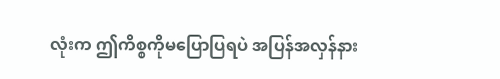လုံးက ဤကိစ္စကိုမပြောပြရပဲ အပြန်အလှန်နား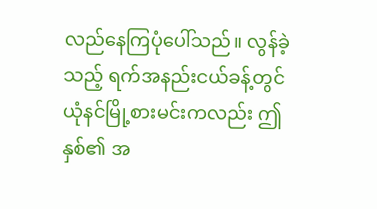လည်နေကြပုံပေါ်သည်။ လွန်ခဲ့သည့် ရက်အနည်းငယ်ခန့်တွင် ယုံနင်မြို့စားမင်းကလည်း ဤနှစ်၏ အ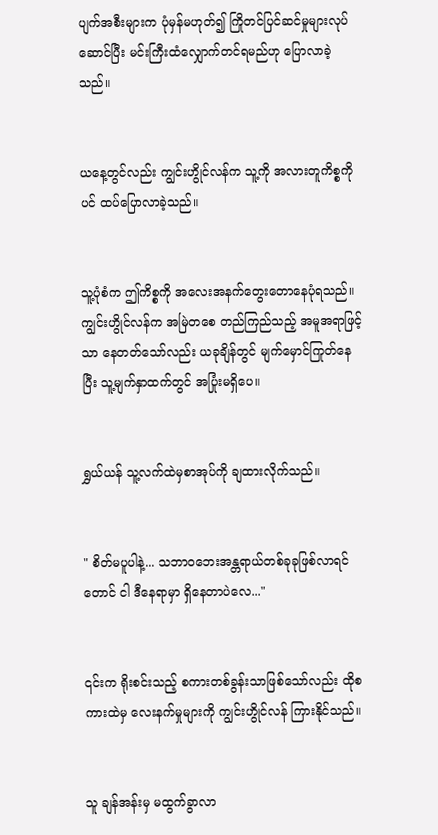ပျက်အစီးများက ပုံမှန်မဟုတ်၍ ကြိုတင်ပြင်ဆင်မှုများလုပ်ဆောင်ပြီး မင်းကြီးထံလျှောက်တင်ရမည်ဟု ပြောလာခဲ့သည်။


ယနေ့တွင်လည်း ကျွင်းဟွိုင်လန်က သူ့ကို အလားတူကိစ္စကိုပင် ထပ်ပြောလာခဲ့သည်။


သူ့ပုံစံက ဤကိစ္စကို အလေးအနက်တွေးတောနေပုံရသည်။ ကျွင်းဟွိုင်လန်က အမြဲတစေ တည်ကြည်သည့် အမူအရာဖြင့်သာ နေတတ်သော်လည်း ယခုချိန်တွင် မျက်မှောင်ကြုတ်နေပြီး သူ့မျက်နှာထက်တွင် အပြုံးမရှိပေ။


ရွှယ်ယန် သူ့လက်ထဲမှစာအုပ်ကို ချထားလိုက်သည်။


" စိတ်မပူပါနဲ့... သဘာဝဘေးအန္တရာယ်တစ်ခုခုဖြစ်လာရင်တောင် ငါ ဒီနေရာမှာ ရှိနေတာပဲလေ..."


၎င်းက ရိုးစင်းသည့် စကားတစ်ခွန်းသာဖြစ်သော်လည်း ထိုစကားထဲမှ လေးနက်မှုများကို ကျွင်းဟွိုင်လန် ကြားနိုင်သည်။


သူ ချန်အန်းမှ မထွက်ခွာလာ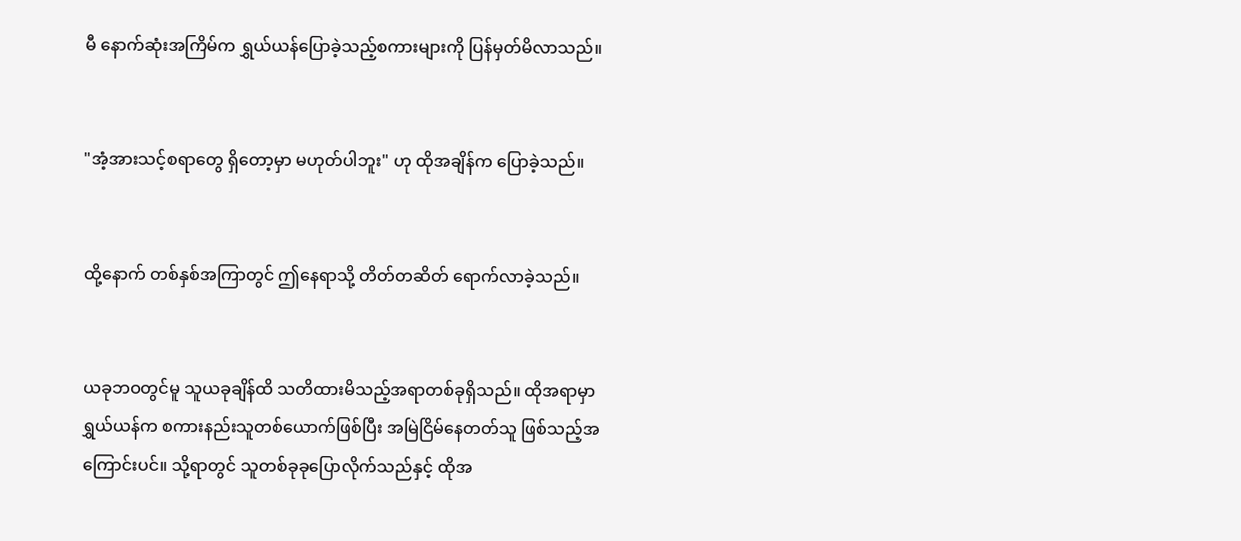မီ နောက်ဆုံးအကြိမ်က ရွှယ်ယန်ပြောခဲ့သည့်စကားများကို ပြန်မှတ်မိလာသည်။


"အံ့အားသင့်စရာတွေ ရှိတော့မှာ မဟုတ်ပါဘူး" ဟု ထိုအချိန်က ပြောခဲ့သည်။


ထို့နောက် တစ်နှစ်အကြာတွင် ဤနေရာသို့ တိတ်တဆိတ် ရောက်လာခဲ့သည်။


ယခုဘဝတွင်မူ သူယခုချိန်ထိ သတိထားမိသည့်အရာတစ်ခုရှိသည်။ ထိုအရာမှာ ရွှယ်ယန်က စကားနည်းသူတစ်ယောက်ဖြစ်ပြီး အမြဲငြိမ်နေတတ်သူ ဖြစ်သည့်အကြောင်းပင်။ သို့ရာတွင် သူတစ်ခုခုပြောလိုက်သည်နှင့် ထိုအ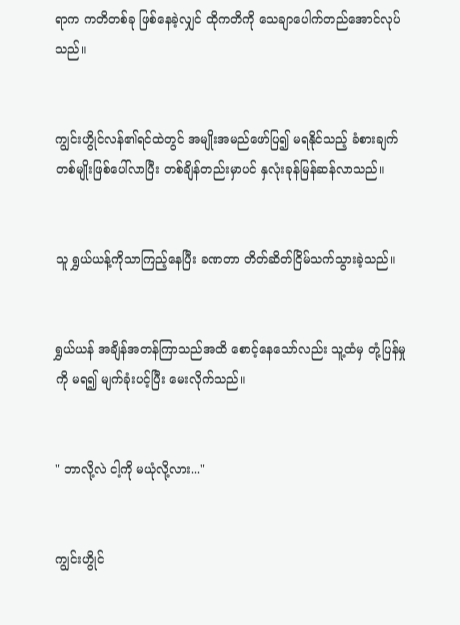ရာက ကတိတစ်ခု ဖြစ်နေခဲ့လျှင် ထိုကတိကို သေချာပေါက်တည်အောင်လုပ်သည်။


ကျွင်းဟွိုင်လန်၏ရင်ထဲတွင် အမျိုးအမည်ဖော်ပြ၍ မရနိုင်သည့် ခံစားချက်တစ်မျိုးဖြစ်ပေါ်လာပြီး တစ်ချိန်တည်းမှာပင် နှလုံးခုန်မြန်ဆန်လာသည်။


သူ ရွှယ်ယန့်ကိုသာကြည့်နေပြီး ခဏတာ တိတ်ဆိတ်ငြိမ်သက်သွားခဲ့သည်။


ရွှယ်ယန် အချိန်အတန်ကြာသည်အထိ စောင့်နေသော်လည်း သူ့ထံမှ တုံ့ပြန်မှုကို မရ၍ မျက်ခုံးပင့်ပြီး မေးလိုက်သည်။


" ဘာလို့လဲ ငါ့ကို မယုံလို့လား..."


ကျွင်းဟွိုင်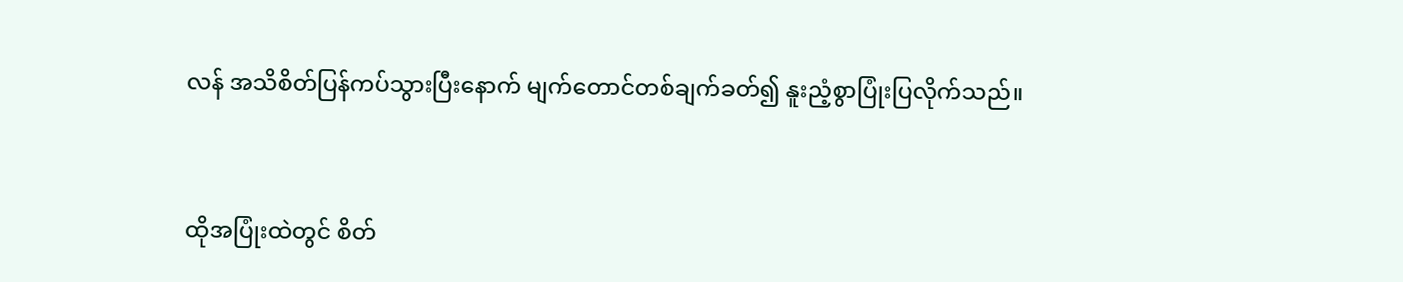လန် အသိစိတ်ပြန်ကပ်သွားပြီးနောက် မျက်တောင်တစ်ချက်ခတ်၍ နူးညံ့စွာပြုံးပြလိုက်သည်။


ထိုအပြုံးထဲတွင် စိတ်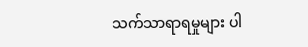သက်သာရာရမှုများ ပါ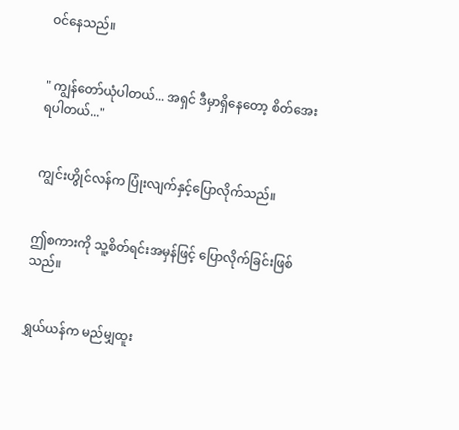ဝင်နေသည်။


" ကျွန်တော်ယုံပါတယ်... အရှင် ဒီမှာရှိနေတော့ စိတ်အေးရပါတယ်..."


ကျွင်းဟွိုင်လန်က ပြုံးလျက်နှင့်ပြောလိုက်သည်။


ဤစကားကို သူ့စိတ်ရင်းအမှန်ဖြင့် ပြောလိုက်ခြင်းဖြစ်သည်။


ရွှယ်ယန်က မည်မျှထူး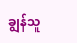ချွန်သူ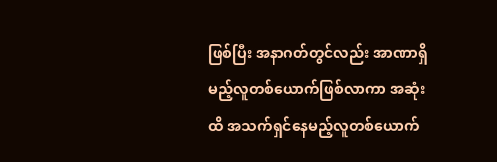ဖြစ်ပြီး အနာဂတ်တွင်လည်း အာဏာရှိမည့်လူတစ်ယောက်ဖြစ်လာကာ အဆုံးထိ အသက်ရှင်နေမည့်လူတစ်ယောက်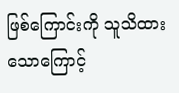ဖြစ်ကြောင်းကို သူသိထားသောကြောင့်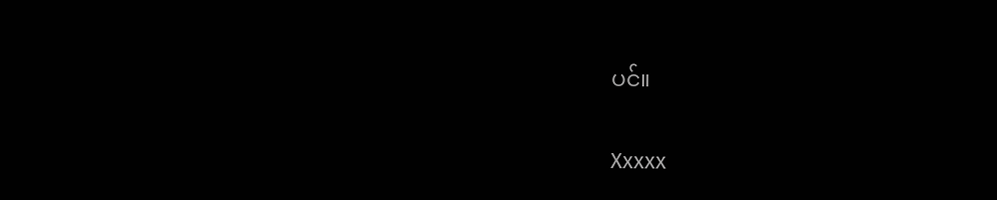ပင်။


Xxxxx